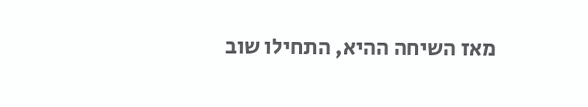מאז השיחה ההיא, התחילו שוב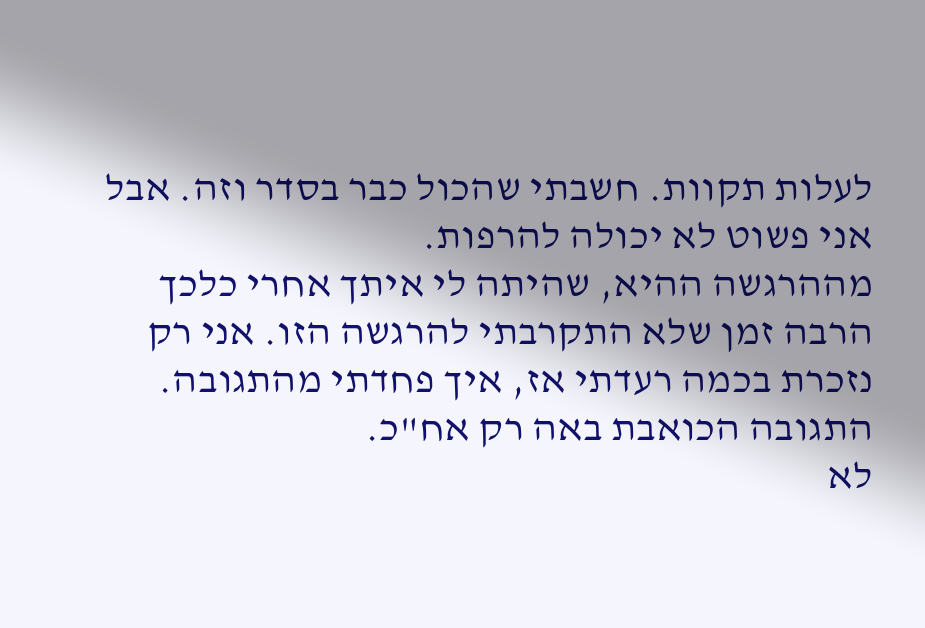לעלות תקוות. חשבתי שהכול כבר בסדר וזה. אבל אני פשוט לא יכולה להרפות.
מההרגשה ההיא, שהיתה לי איתך אחרי כלכך הרבה זמן שלא התקרבתי להרגשה הזו. אני רק נזכרת בכמה רעדתי אז, איך פחדתי מהתגובה. התגובה הכואבת באה רק אח"כ.
לא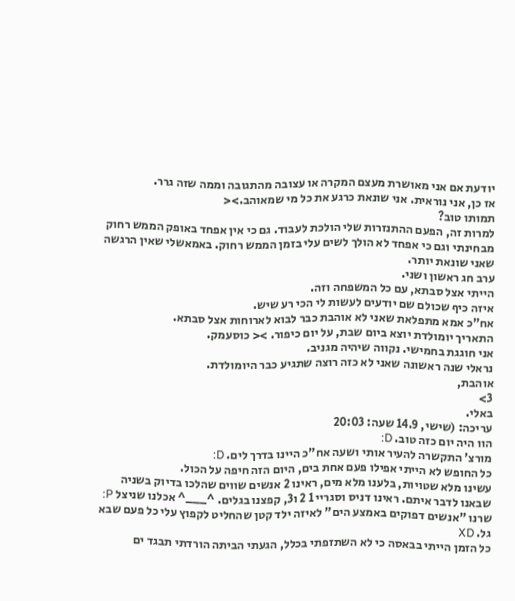יודעת אם אני מאושרת מעצם המקרה או עצובה מהתגובה וממה שזה גרר.
אז כן, אני נוראית. אני שונאת כרגע את כל מי שמאוהב.><
תמותו טוב?
למרות זה, הפעם ההתנזרות שלי הולכת לעבוד. גם כי אין אפחד באופק הממש רחוק מבחינתי וגם כי אפחד לא הולך לשים עלי בזמן הממש רחוק. באמאשלי שאין הרגשה שאני שונאת יותר.
ערב חג ראשון ושני.
הייתי אצל סבתא, עם כל המשפחה וזה.
איזה כיף שכולם שם יודעים לעשות לי הכי רע שיש.
אח"כ אמא מתפלאת שאני לא אוהבת כבר לבוא לארוחות אצל סבתא.
התאריך יומולדת יוצא ביום שבת, על יום כיפור. >< כוסעמק.
אני חוגגת בחמישי. נקווה שיהיה מגניב.
נראלי שנה ראשונה שאני לא כזה רוצה שתגיע כבר היומולדת.
אוהבת,
3>
באלי.
עריכה: (שישי, 14.9 שעה: 20:03
הוו היה יום כזה טוב. D:
מורצ' התקשרה להעיר אותי ושעה אח"כ היינו בדרך לים. D:
כל החופש לא הייתי אפילו פעם אחת בים, היום הזה חיפה על הכול.
עשינו מלא שטויות, בלענו מלא מים, ראינו 2 אנשים שווים שהלכו בדיוק בשניה שבאנו לדבר איתם. ראינו דניס וסגריי 1 2 ו3, קפצנו בגלים. ^___^ אכלנו שניצל P: שרנו "אנשים דפוקים באמצע הים" לאיזה ילד קטן שהחליט לקפוץ עלי כל פעם שבא גל. XD
כל הזמן הייתי בבאסה כי לא השתזפתי בכלל, הגעתי הביתה הורדתי תבגד ים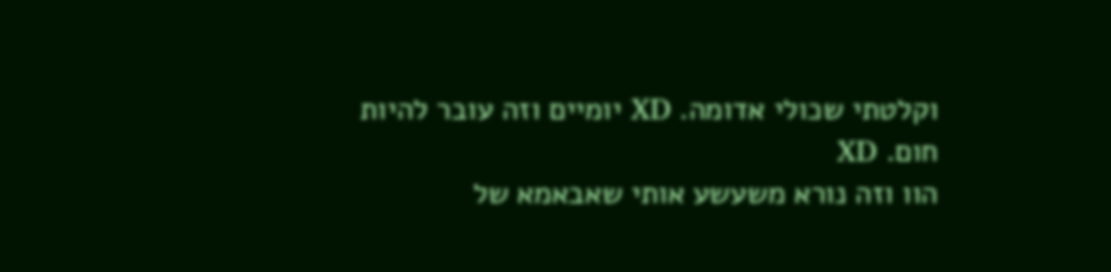וקלטתי שכולי אדומה. XD יומיים וזה עובר להיות חום. XD
הוו וזה נורא משעשע אותי שאבאמא של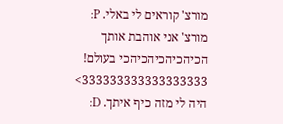מורצ' קוראים לי באלי. P:
מורצ' אני אוהבת אותך הכיהכיהכיהכיהכי בעולם! 333333333333333333>
היה לי מזה כיף איתך. D: